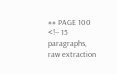## PAGE 100
<!-- 15 paragraphs, raw extraction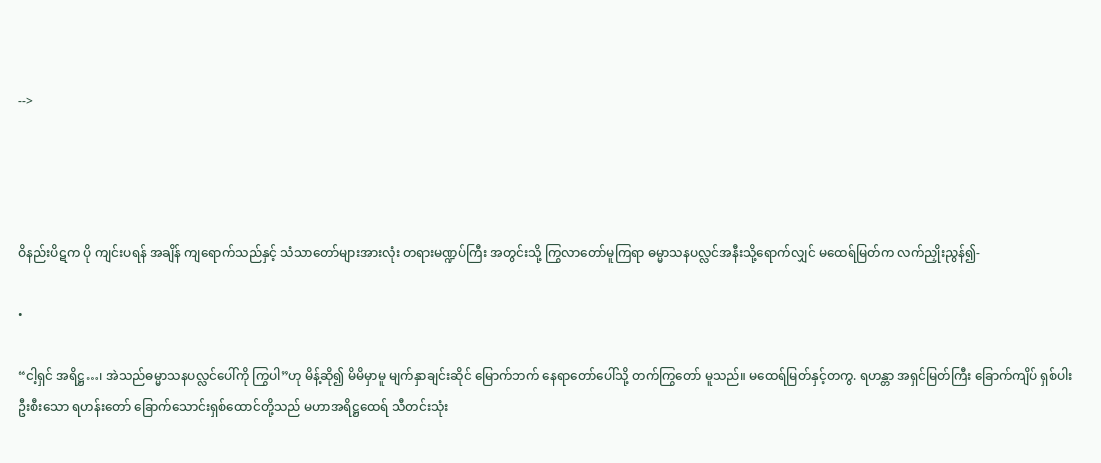-->




ဝိနည်းပိဋက ပို ကျင်းပရန် အချိန် ကျရောက်သည်နှင့် သံသာတော်များအားလုံး တရားမဏ္ဍပ်ကြီး အတွင်းသို့ ကြွလာတော်မူကြရာ ဓမ္မာသနပလ္လင်အနီးသို့ရောက်လျှင် မထေရ်မြတ်က လက်ညှိုးညွန်၍-

•

“ငါ့ရှင် အရိဋ္ဌ…၊ အဲသည်ဓမ္မာသနပလ္လင်ပေါ်ကို ကြွပါ”ဟု မိန့်ဆို၍ မိမိမှာမူ မျက်နှာချင်းဆိုင် မြောက်ဘက် နေရာတော်ပေါ်သို့ တက်ကြွတော် မူသည်။ မထေရ်မြတ်နှင့်တကွ. ရဟန္တာ အရှင်မြတ်ကြီး ခြောက်ကျိပ် ရှစ်ပါး ဦးစီးသော ရဟန်းတော် ခြောက်သောင်းရှစ်ထောင်တို့သည် မဟာအရိဋ္ဌထေရ် သီတင်းသုံး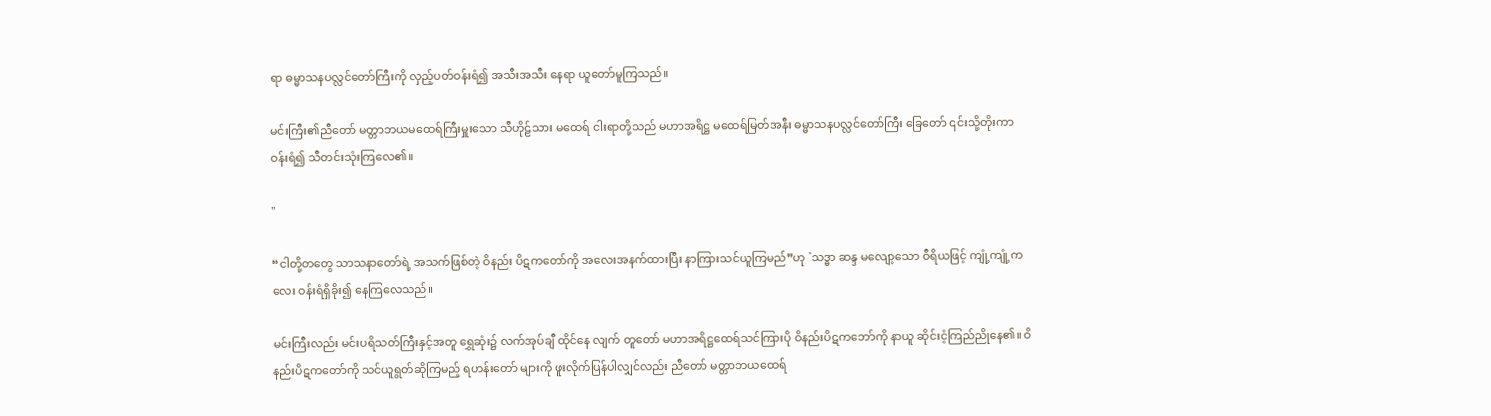ရာ ဓမ္မာသနပလ္လင်တော်ကြီးကို လှည့်ပတ်ဝန်းရံ၍ အသီးအသီး နေရာ ယူတော်မူကြသည်။

မင်းကြီး၏ညီတော် မတ္တာဘယမထေရ်ကြီးမှူးသော သီဟိုဠ်သား မထေရ် ငါးရာတို့သည် မဟာအရိဋ္ဌ မထေရ်မြတ်အနီး ဓမ္မာသနပလ္လင်တော်ကြီး ခြေတော် ၎င်းသို့တိုးကာ ဝန်းရံ၍ သီတင်းသုံးကြလေ၏။

"

“ငါတို့တတွေ သာသနာတော်ရဲ့ အသက်ဖြစ်တဲ့ ဝိနည်း ပိဋကတော်ကို အလေးအနက်ထားပြီး နာကြားသင်ယူကြမည်”ဟု `သဒ္ဓာ ဆန္ဒ မလျော့သော ဝီရိယဖြင့် ကျုံ့ကျုံ့ကလေး ဝန်းရံရှိခိုး၍ နေကြလေသည်။

မင်းကြီးလည်း မင်းပရိသတ်ကြီးနှင့်အတူ ရွှေဆုံး၌ လက်အုပ်ချီ ထိုင်နေ လျက် တူတော် မဟာအရိဋ္ဌထေရ်သင်ကြားပို ဝိနည်းပိဋကဘော်ကို နာယူ ဆိုင်းငံ့ကြည်ညိုနေ၏။ ဝိနည်းပိဋကတော်ကို သင်ယူရွတ်ဆိုကြမည့် ရဟန်းတော် များကို ဖူးလိုက်ပြန်ပါလျှင်လည်း ညီတော် မတ္တာဘယထေရ်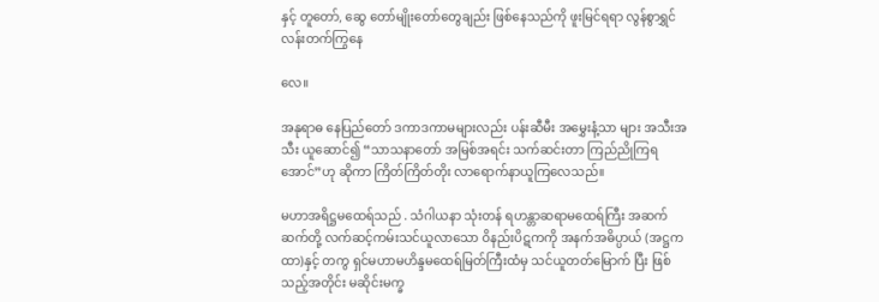နှင့် တူတော်, ဆွေ တော်မျိုးတော်တွေချည်း ဖြစ်နေသည်ကို ဖူးမြင်ရရာ လွန်စွာရွှင်လန်းတက်ကြွနေ

လေ။

အနုရာဓ နေပြည်တော် ဒကာဒကာမများလည်း ပန်းဆီမီး အမွှေးနံ့သာ များ အသီးအသီး ယူဆောင်၍ “သာသနာတော် အမြစ်အရင်း သက်ဆင်းတာ ကြည်ညိုကြရအောင်”ဟု ဆိုကာ ကြိတ်ကြိတ်တိုး လာရောက်နာယူကြလေသည်။

မဟာအရိဋ္ဌမထေရ်သည် . သံဂါယနာ သုံးတန် ရဟန္တာဆရာမထေရ်ကြီး အဆက်ဆက်တို့ လက်ဆင့်ကမ်းသင်ယူလာသော ဝိနည်းပိဋကကို အနက်အဓိပ္ပာယ် (အဋ္ဌကထာ)နှင့် တကွ ရှင်မဟာမဟိန္ဒမထေရ်မြတ်ကြီးထံမှ သင်ယူတတ်မြောက် ပြီး ဖြစ်သည့်အတိုင်း မဆိုင်းမက္ခ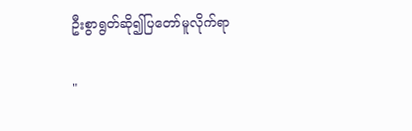ဦးစွာရွတ်ဆို၍ပြတော်မူလိုက်ရာ

"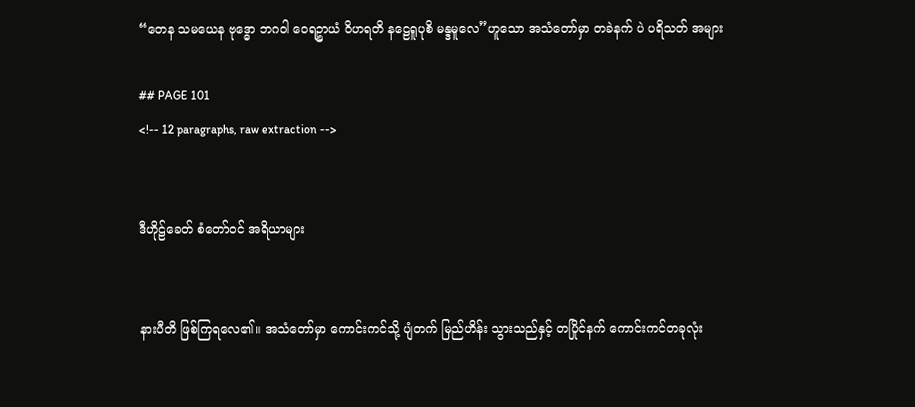“တေန သမယေန ဗုဒ္ဓော ဘဂဝါ ဝေရဉ္စာယံ ဝိဟရတိ နဠေရူပုစိ မန္ဒမူလေ”ဟူသော အသံတော်မှာ တခဲနက် ပဲ ပရိသတ် အများ

## PAGE 101
<!-- 12 paragraphs, raw extraction -->


ဒီဟိုဠ်ခေတ် စံတော်ဝင် အရိယာများ


နားပီတိ ဖြစ်ကြရလေ၏။ အသံတော်မှာ ကောင်းကင်သို့ ပျံတက် မြည်ဟိန်း သွားသည်နှင့် တပြိုင်နက် ကောင်းကင်တခုလုံး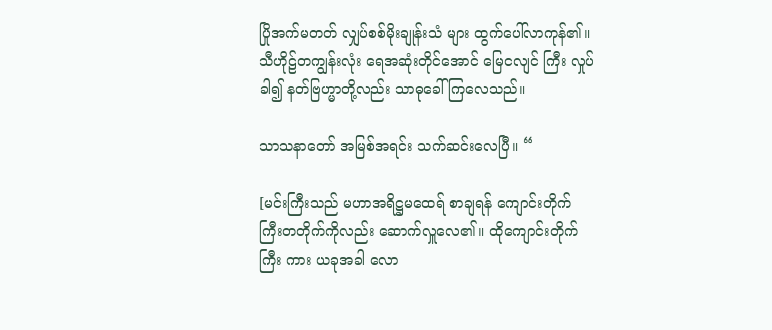ပြိုအက်မတတ် လျှပ်စစ်မိုးချုန်းသံ များ ထွက်ပေါ်လာကုန်၏။ သီဟိုဠ်တကျွန်းလုံး ရေအဆုံးတိုင်အောင် မြေငလျင် ကြီး လှုပ်ခါ၍ နတ်ဗြဟ္မာတို့လည်း သာဓုခေါ်ကြလေသည်။

သာသနာတော် အမြစ်အရင်း သက်ဆင်းလေပြီ။ “

[မင်းကြီးသည် မဟာအရိဋ္ဌမထေရ် စာချရန် ကျောင်းတိုက် ကြီးတတိုက်ကိုလည်း ဆောက်လှူလေ၏။ ထိုကျောင်းတိုက်ကြီး ကား ယခုအခါ လော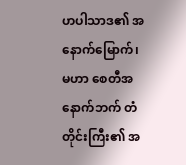ဟပါသာဒ၏ အနောက်မြောက်၊ မဟာ စေတီအနောက်ဘက် တံတိုင်းကြီး၏ အ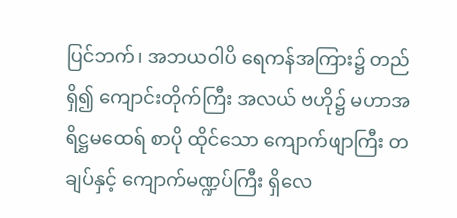ပြင်ဘက်၊ အဘယဝါပိ ရေကန်အကြား၌ တည်ရှိ၍ ကျောင်းတိုက်ကြီး အလယ် ဗဟို၌ မဟာအရိဋ္ဌမထေရ် စာပို ထိုင်သော ကျောက်ဖျာကြီး တချပ်နှင့် ကျောက်မဏ္ဍပ်ကြီး ရှိလေ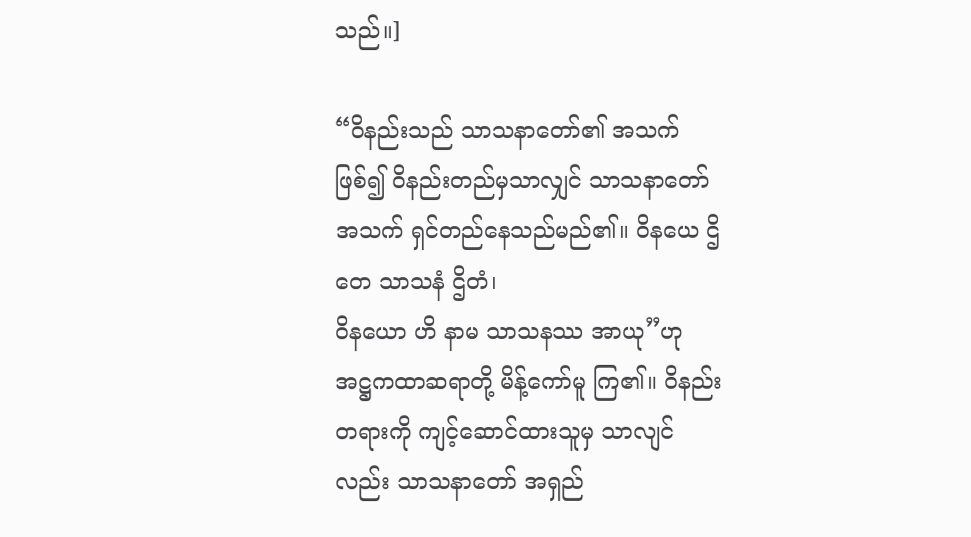သည်။]

“ဝိနည်းသည် သာသနာတော်၏ အသက် ဖြစ်၍ ဝိနည်းတည်မှသာလျှင် သာသနာတော်အသက် ရှင်တည်နေသည်မည်၏။ ဝိနယေ ဌိတေ သာသနံ ဌိတံ၊
ဝိနယော ဟိ နာမ သာသနဿ အာယု”ဟု အဋ္ဌကထာဆရာတို့ မိန့်ကော်မူ ကြ၏။ ဝိနည်းတရားကို ကျင့်ဆောင်ထားသူမှ သာလျင်လည်း သာသနာတော် အရှည်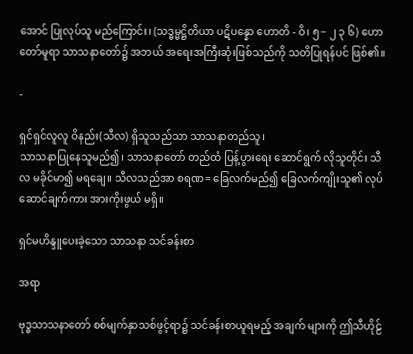အောင် ပြုလုပ်သူ မည်ကြောင်း၊ (သဒ္ဓမ္မဋ္ဌိတိယာ ပဋိပန္နော ဟောတိ - ဝိ၊ ၅− ၂ ၃ ၆) ဟောတော်မူရာ သာသနာတော်၌ အဘယ် အရေးအကြီးဆုံးဖြစ်သည်ကို သတိပြုရန်ပင် ဖြစ်၏။

-

ရှင်ရှင်လူလူ ဝိနည်း(သီလ) ရှိသူသည်သာ သာသနာတည်သူ၊
သာသနာပြုနေသူမည်၍၊ သာသနာတော် တည်ထံ ပြန့်ပွားရေး ဆောင်ရွက် လိုသူတိုင်း သီလ မခိုင်မာ၍ မရချေ။ သီလသည်အာ စရဏ= ခြေလက်မည်၍ ခြေလက်ကျိုးသူ၏ လုပ်ဆောင်ချက်ကား အားကိုးဖွယ် မရှိ။

ရှင်မဟိန္ဒူပေးခဲ့သော သာသနာ သင်ခန်းစာ

အရာ

ဗုဒ္ဓသာသနာတော် စစ်မျက်နှာသစ်ဖွင့်ရာ၌ သင်ခန်းစာယူရမည့် အချက် များကို ဤသီဟိုဠ်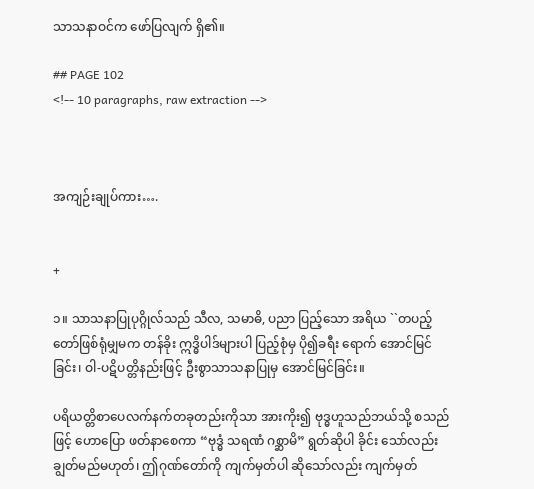သာသနာဝင်က ဖော်ပြလျက် ရှိ၏။

## PAGE 102
<!-- 10 paragraphs, raw extraction -->



အကျဉ်းချုပ်ကား….


+

၁။ သာသနာပြုပုဂ္ဂိုလ်သည် သီလ, သမာဓိ, ပညာ ပြည့်သော အရိယ ``တပည့်တော်ဖြစ်ရုံမျှမက တန်ခိုး ဣဒ္ဓိပါဒ်များပါ ပြည့်စုံမှ ပို၍ခရီး ရောက် အောင်မြင်ခြင်း၊ ဝါ-ပဋိပတ္တိနည်းဖြင့် ဦးစွာသာသနာပြုမှ အောင်မြင်ခြင်း။

ပရိယတ္တိစာပေလက်နက်တခုတည်းကိုသာ အားကိုး၍ ဗုဒ္ဓဟူသည်ဘယ်သို့ စသည်ဖြင့် ဟောပြော ဖတ်နာစေကာ “ဗုဒ္ဓံ သရဏံ ဂစ္ဆာမိ” ရွတ်ဆိုပါ ခိုင်း သော်လည်း ချွတ်မည်မဟုတ်၊ ဤဂုဏ်တော်ကို ကျက်မှတ်ပါ ဆိုသော်လည်း ကျက်မှတ်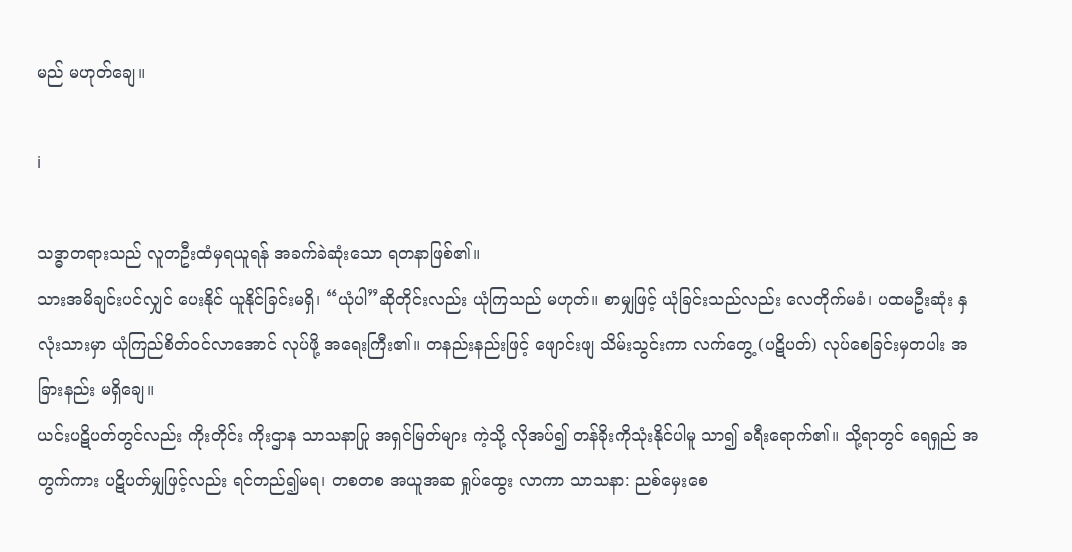မည် မဟုတ်ချေ။

i

သဒ္ဓာတရားသည် လူတဦးထံမှရယူရန် အခက်ခဲဆုံးသော ရတနာဖြစ်၏။
သားအမိချင်းပင်လျှင် ပေးနိုင် ယူနိုင်ခြင်းမရှိ၊ “ယုံပါ”ဆိုတိုင်းလည်း ယုံကြသည် မဟုတ်။ စာမျှဖြင့် ယုံခြင်းသည်လည်း လေတိုက်မခံ၊ ပထမဦးဆုံး နှလုံးသားမှာ ယုံကြည်စိတ်ဝင်လာအောင် လုပ်ဖို့ အရေးကြီး၏။ တနည်းနည်းဖြင့် ဖျောင်းဖျ သိမ်းသွင်းကာ လက်တွေ့ (ပဋိပတ်) လုပ်စေခြင်းမှတပါး အခြားနည်း မရှိချေ။
ယင်းပဋိပတ်တွင်လည်း ကိုးတိုင်း ကိုးဌာန သာသနာပြု အရှင်မြတ်များ ကဲ့သို့ လိုအပ်၍ တန်ခိုးကိုသုံးနိုင်ပါမူ သာ၍ ခရီးရောက်၏။ သို့ရာတွင် ရေရှည် အတွက်ကား ပဋိပတ်မျှဖြင့်လည်း ရင်တည်၍မရ၊ တစတစ အယူအဆ ရှုပ်ထွေး လာကာ သာသနာ: ညစ်မှေးစေ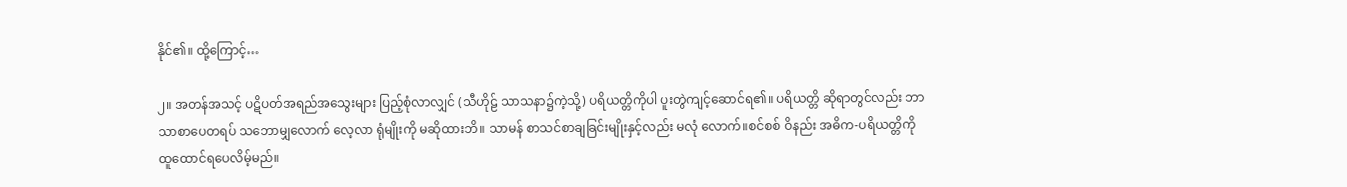နိုင်၏။ ထို့ကြောင့်…

၂။ အတန်အသင့် ပဋိပတ်အရည်အသွေးများ ပြည့်စုံလာလျှင် (သီဟိုဠ် သာသနာ၌ကဲ့သို့) ပရိယတ္တိကိုပါ ပူးတွဲကျင့်ဆောင်ရ၏။ ပရိယတ္တိ ဆိုရာတွင်လည်း ဘာသာစာပေတရပ် သဘောမျှလောက် လေ့လာ ရုံမျိုးကို မဆိုထားဘိ။ သာမန် စာသင်စာချခြင်းမျိုးနှင့်လည်း မလုံ လောက်။စင်စစ် ဝိနည်း အဓိက-ပရိယတ္တိကို ထူထောင်ရပေလိမ့်မည်။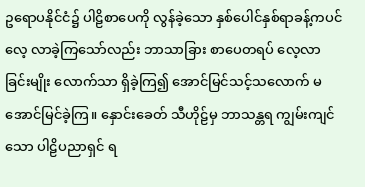ဥရောပနိုင်ငံ၌ ပါဠိစာပေကို လွန်ခဲ့သော နှစ်ပေါင်နှစ်ရာခန့်ကပင် လေ့ လာခဲ့ကြသော်လည်း ဘာသာခြား စာပေတရပ် လေ့လာခြင်းမျိုး လောက်သာ ရှိခဲ့ကြ၍ အောင်မြင်သင့်သလောက် မအောင်မြင်ခဲ့ကြ။ နှောင်းခေတ် သီဟိုဠ်မှ ဘာသန္တရ ကျွမ်းကျင်သော ပါဠိပညာရှင် ရ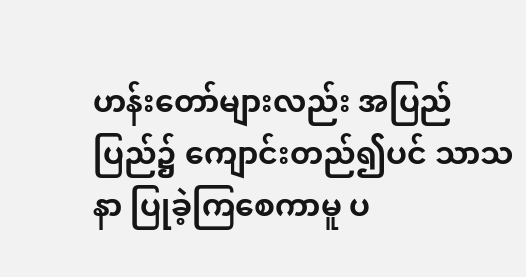ဟန်းတော်များလည်း အပြည်ပြည်၌ ကျောင်းတည်၍ပင် သာသနာ ပြုခဲ့ကြစေကာမူ ပ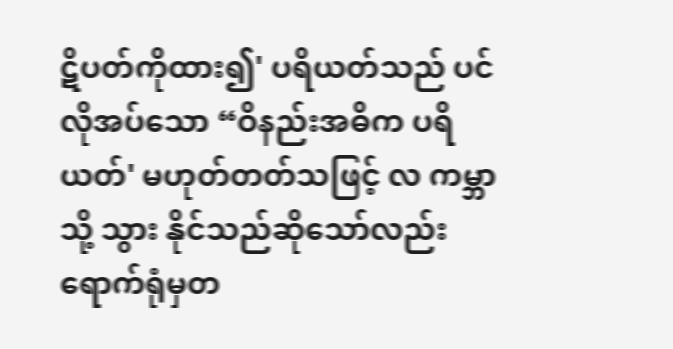ဋိပတ်ကိုထား၍' ပရိယတ်သည် ပင် လိုအပ်သော “ဝိနည်းအဓိက ပရိယတ်' မဟုတ်တတ်သဖြင့် လ ကမ္ဘာသို့ သွား နိုင်သည်ဆိုသော်လည်း ရောက်ရုံမှတ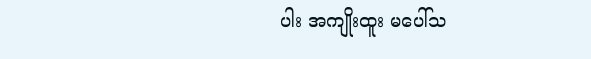ပါး အကျိုးထူး မပေါ်သ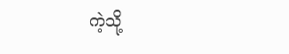ကဲ့သို့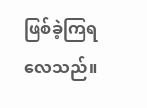ဖြစ်ခဲ့ကြရ လေသည်။